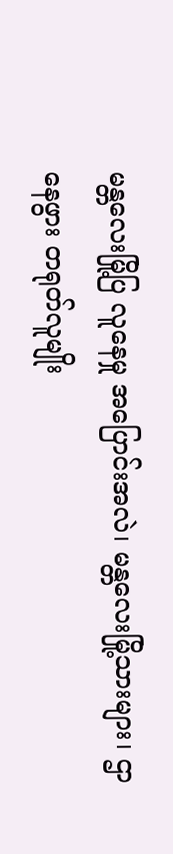မန္တလေးမြို့ပြ လူနေမှု အပြောင်းအလဲ၊ မန္တလေးမြို့သားများ၊ ဌာနေဖွား တရုတ်လူမျိုး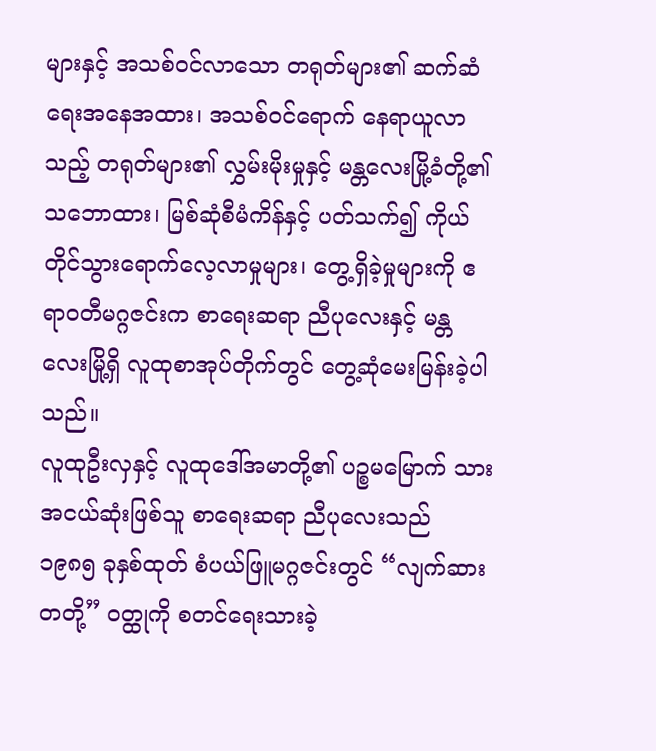များနှင့် အသစ်ဝင်လာသော တရုတ်များ၏ ဆက်ဆံရေးအနေအထား၊ အသစ်ဝင်ရောက် နေရာယူလာသည့် တရုတ်များ၏ လွှမ်းမိုးမှုနှင့် မန္တလေးမြို့ခံတို့၏ သဘောထား၊ မြစ်ဆုံစီမံကိန်နှင့် ပတ်သက်၍ ကိုယ်တိုင်သွားရောက်လေ့လာမှုများ၊ တွေ့ရှိခဲ့မှုများကို ဧရာဝတီမဂ္ဂဇင်းက စာရေးဆရာ ညီပုလေးနှင့် မန္တလေးမြို့ရှိ လူထုစာအုပ်တိုက်တွင် တွေ့ဆုံမေးမြန်းခဲ့ပါသည်။
လူထုဦးလှနှင့် လူထုဒေါ်အမာတို့၏ ပဉ္စမမြောက် သားအငယ်ဆုံးဖြစ်သူ စာရေးဆရာ ညီပုလေးသည် ၁၉၈၅ ခုနှစ်ထုတ် စံပယ်ဖြူမဂ္ဂဇင်းတွင် “လျက်ဆားတတို့” ဝတ္ထုကို စတင်ရေးသားခဲ့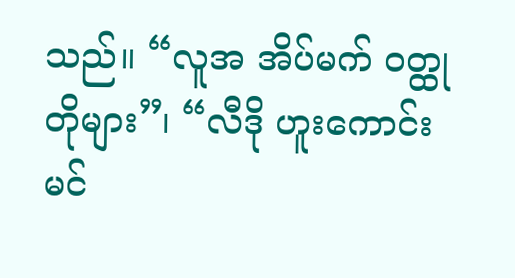သည်။ “လူအ အိပ်မက် ဝတ္ထုတိုများ”၊ “လီဒို ဟူးကောင်း မင်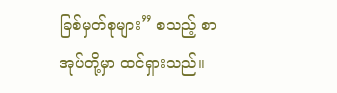ခြစ်မှတ်စုများ” စသည့် စာအုပ်တို့မှာ ထင်ရှားသည်။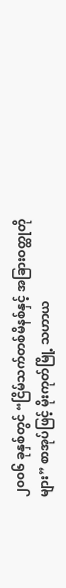၂၀၀၆ ခုနှစ်တွင် “ငြိမ်သက်တစ်မိနစ်နှင့် အခြားဝတ္ထုတိုများ” စာအုပ်ဖြင့် မိုးကုတ်မြို့ သဟာယ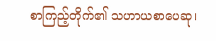စာကြည့်တိုက်၏ သဟာယစာပေဆု၊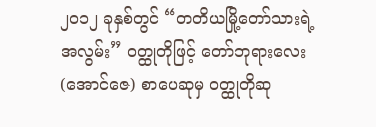၂၀၁၂ ခုနှစ်တွင် “တတိယမြို့တော်သားရဲ့ အလွမ်း” ဝတ္ထုတိုဖြင့် တော်ဘုရားလေး (အောင်ဇေ) စာပေဆုမှ ဝတ္ထုတိုဆု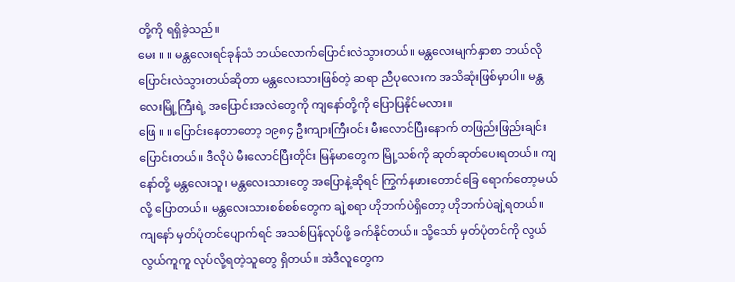တို့ကို ရရှိခဲ့သည်။
မေး ။ ။ မန္တလေးရင်ခုန်သံ ဘယ်လောက်ပြောင်းလဲသွားတယ်။ မန္တလေးမျက်နှာစာ ဘယ်လို ပြောင်းလဲသွားတယ်ဆိုတာ မန္တလေးသားဖြစ်တဲ့ ဆရာ ညီပုလေးက အသိဆုံးဖြစ်မှာပါ။ မန္တလေးမြို့ကြီးရဲ့ အပြောင်းအလဲတွေကို ကျနော်တို့ကို ပြောပြနိုင်မလား။
ဖြေ ။ ။ ပြောင်းနေတာတော့ ၁၉၈၄ ဦးကျားကြီးဝင်း မီးလောင်ပြီးနောက် တဖြည်းဖြည်းချင်းပြောင်းတယ်။ ဒီလိုပဲ မီးလောင်ပြီးတိုင်း မြန်မာတွေက မြို့သစ်ကို ဆုတ်ဆုတ်ပေးရတယ်။ ကျနော်တို့ မန္တလေးသူ၊ မန္တလေးသားတွေ အပြောနဲ့ဆိုရင် ကြွက်နဖားတောင်ခြေ ရောက်တော့မယ်လို့ ပြောတယ်။ မန္တလေးသားစစ်စစ်တွေက ချဲ့စရာ ဟိုဘက်ပဲရှိတော့ ဟိုဘက်ပဲချဲ့ရတယ်။
ကျနော် မှတ်ပုံတင်ပျောက်ရင် အသစ်ပြန်လုပ်ဖို့ ခက်နိုင်တယ်။ သို့သော် မှတ်ပုံတင်ကို လွယ်လွယ်ကူကူ လုပ်လို့ရတဲ့သူတွေ ရှိတယ်။ အဲဒီလူတွေက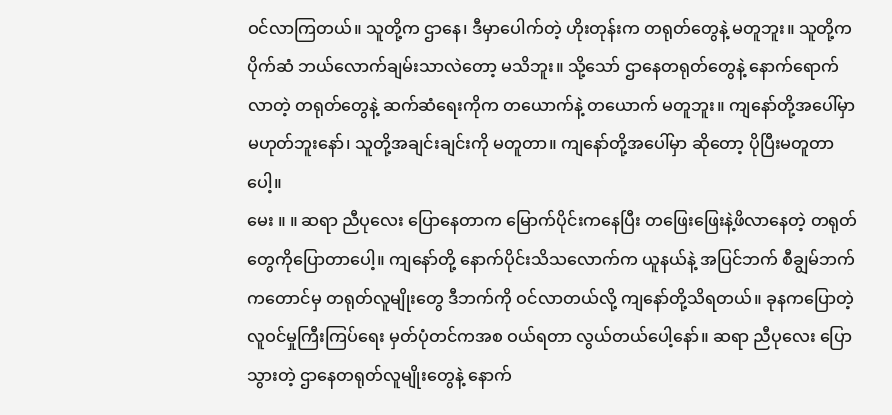ဝင်လာကြတယ်။ သူတို့က ဌာနေ၊ ဒီမှာပေါက်တဲ့ ဟိုးတုန်းက တရုတ်တွေနဲ့ မတူဘူး။ သူတို့က ပိုက်ဆံ ဘယ်လောက်ချမ်းသာလဲတော့ မသိဘူး။ သို့သော် ဌာနေတရုတ်တွေနဲ့ နောက်ရောက်လာတဲ့ တရုတ်တွေနဲ့ ဆက်ဆံရေးကိုက တယောက်နဲ့ တယောက် မတူဘူး။ ကျနော်တို့အပေါ်မှာ မဟုတ်ဘူးနော်၊ သူတို့အချင်းချင်းကို မတူတာ။ ကျနော်တို့အပေါ်မှာ ဆိုတော့ ပိုပြီးမတူတာပေါ့။
မေး ။ ။ ဆရာ ညီပုလေး ပြောနေတာက မြောက်ပိုင်းကနေပြီး တဖြေးဖြေးနဲ့ဖိလာနေတဲ့ တရုတ်တွေကိုပြောတာပေါ့။ ကျနော်တို့ နောက်ပိုင်းသိသလောက်က ယူနယ်နဲ့ အပြင်ဘက် စီချွမ်ဘက်ကတောင်မှ တရုတ်လူမျိုးတွေ ဒီဘက်ကို ဝင်လာတယ်လို့ ကျနော်တို့သိရတယ်။ ခုနကပြောတဲ့ လူဝင်မှုကြီးကြပ်ရေး မှတ်ပုံတင်ကအစ ဝယ်ရတာ လွယ်တယ်ပေါ့နော်။ ဆရာ ညီပုလေး ပြောသွားတဲ့ ဌာနေတရုတ်လူမျိုးတွေနဲ့ နောက်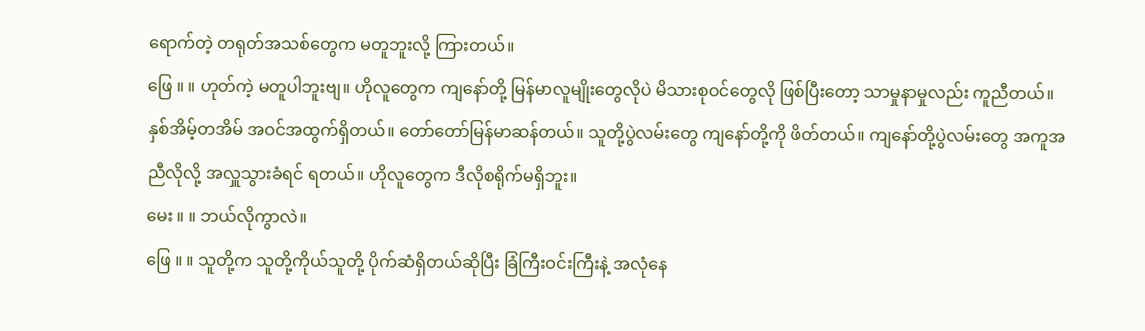ရောက်တဲ့ တရုတ်အသစ်တွေက မတူဘူးလို့ ကြားတယ်။
ဖြေ ။ ။ ဟုတ်ကဲ့ မတူပါဘူးဗျ။ ဟိုလူတွေက ကျနော်တို့ မြန်မာလူမျိုးတွေလိုပဲ မိသားစုဝင်တွေလို ဖြစ်ပြီးတော့ သာမှုနာမှုလည်း ကူညီတယ်။ နှစ်အိမ့်တအိမ် အဝင်အထွက်ရှိတယ်။ တော်တော်မြန်မာဆန်တယ်။ သူတို့ပွဲလမ်းတွေ ကျနော်တို့ကို ဖိတ်တယ်။ ကျနော်တို့ပွဲလမ်းတွေ အကူအညီလိုလို့ အလှူသွားခံရင် ရတယ်။ ဟိုလူတွေက ဒီလိုစရိုက်မရှိဘူး။
မေး ။ ။ ဘယ်လိုကွာလဲ။
ဖြေ ။ ။ သူတို့က သူတို့ကိုယ်သူတို့ ပိုက်ဆံရှိတယ်ဆိုပြီး ခြံကြီးဝင်းကြီးနဲ့ အလုံနေ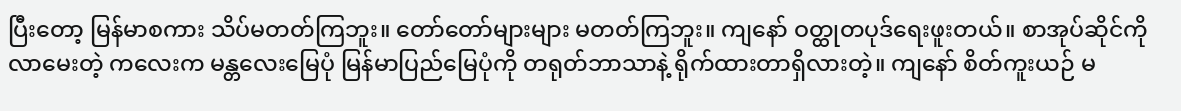ပြီးတော့ မြန်မာစကား သိပ်မတတ်ကြဘူး။ တော်တော်များများ မတတ်ကြဘူး။ ကျနော် ဝတ္ထုတပုဒ်ရေးဖူးတယ်။ စာအုပ်ဆိုင်ကို လာမေးတဲ့ ကလေးက မန္တလေးမြေပုံ မြန်မာပြည်မြေပုံကို တရုတ်ဘာသာနဲ့ ရိုက်ထားတာရှိလားတဲ့။ ကျနော် စိတ်ကူးယဉ် မ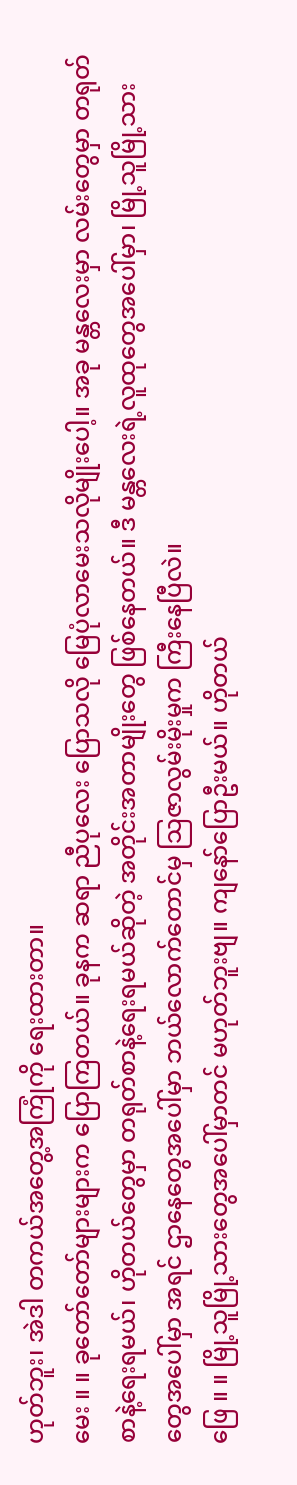ဟုတ်ဘူး၊ အဲဒါ တကယ်အတွေ့အကြုံကို ရေးထားတာ။
မေး ။ ။ ခုတော်တော်များများက ပြောကြတယ်။ ခုနက ဆရာ ညီပုလေး ပြောသလို မြေပုံလာမေးသလိုမျိုးပေါ့။ အခု မန္တလေးမှာ လမ်းတွေမှာ တရုတ်စာနဲ့ရေးရမယ်၊ ဟိုတယ်တွေမှာ တရုတ်စာနဲ့ရေးရမယ်ဆိုတဲ့ အတိုင်းအတာမျိုးတွေ ဖြစ်နေတယ်။ ဒီ မန္တလေးရဲ့လူထုတွေအပေါ်မှာ၊ မြို့သူမြို့သားတွေအပေါ်မှာ အရင် ဌာနေတွေအပေါ်မှာ ဘယ်လောက်တောင်မှ သြဇာလွမ်းမိုးမှုက ကြီးနေပြီလဲ။
ဖြေ ။ ။ မြို့သူမြို့သားတွေအပေါ်မှာတင် မဟုတ်ဘူးဗျ။ ကျနော်ပြောဦးမယ်။ ဟိုတယ်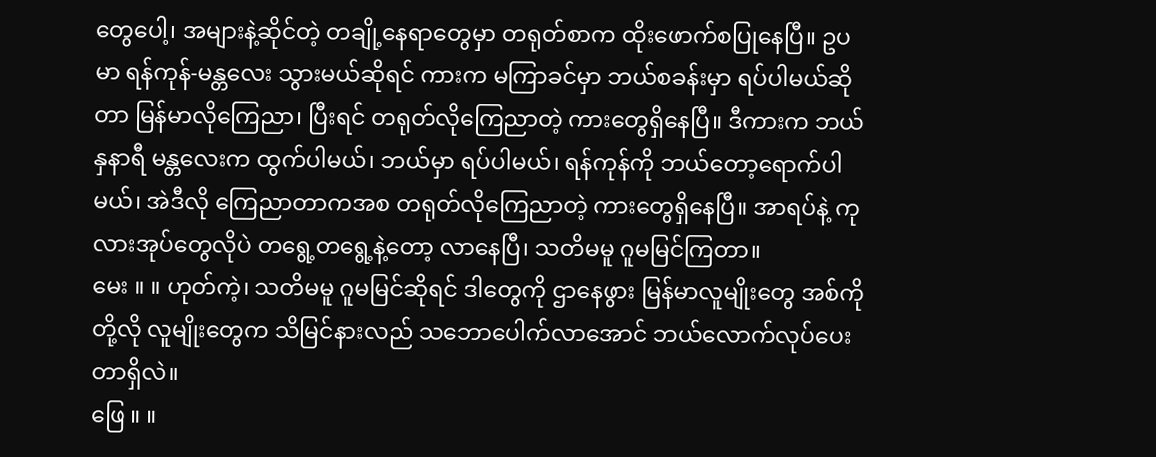တွေပေါ့၊ အများနဲ့ဆိုင်တဲ့ တချို့နေရာတွေမှာ တရုတ်စာက ထိုးဖောက်စပြုနေပြီ။ ဥပမာ ရန်ကုန်-မန္တလေး သွားမယ်ဆိုရင် ကားက မကြာခင်မှာ ဘယ်စခန်းမှာ ရပ်ပါမယ်ဆိုတာ မြန်မာလိုကြေညာ၊ ပြီးရင် တရုတ်လိုကြေညာတဲ့ ကားတွေရှိနေပြီ။ ဒီကားက ဘယ်နှနာရီ မန္တလေးက ထွက်ပါမယ်၊ ဘယ်မှာ ရပ်ပါမယ်၊ ရန်ကုန်ကို ဘယ်တော့ရောက်ပါမယ်၊ အဲဒီလို ကြေညာတာကအစ တရုတ်လိုကြေညာတဲ့ ကားတွေရှိနေပြီ။ အာရပ်နဲ့ ကုလားအုပ်တွေလိုပဲ တရွေ့တရွေ့နဲ့တော့ လာနေပြီ၊ သတိမမူ ဂူမမြင်ကြတာ။
မေး ။ ။ ဟုတ်ကဲ့၊ သတိမမူ ဂူမမြင်ဆိုရင် ဒါတွေကို ဌာနေဖွား မြန်မာလူမျိုးတွေ အစ်ကိုတို့လို လူမျိုးတွေက သိမြင်နားလည် သဘောပေါက်လာအောင် ဘယ်လောက်လုပ်ပေးတာရှိလဲ။
ဖြေ ။ ။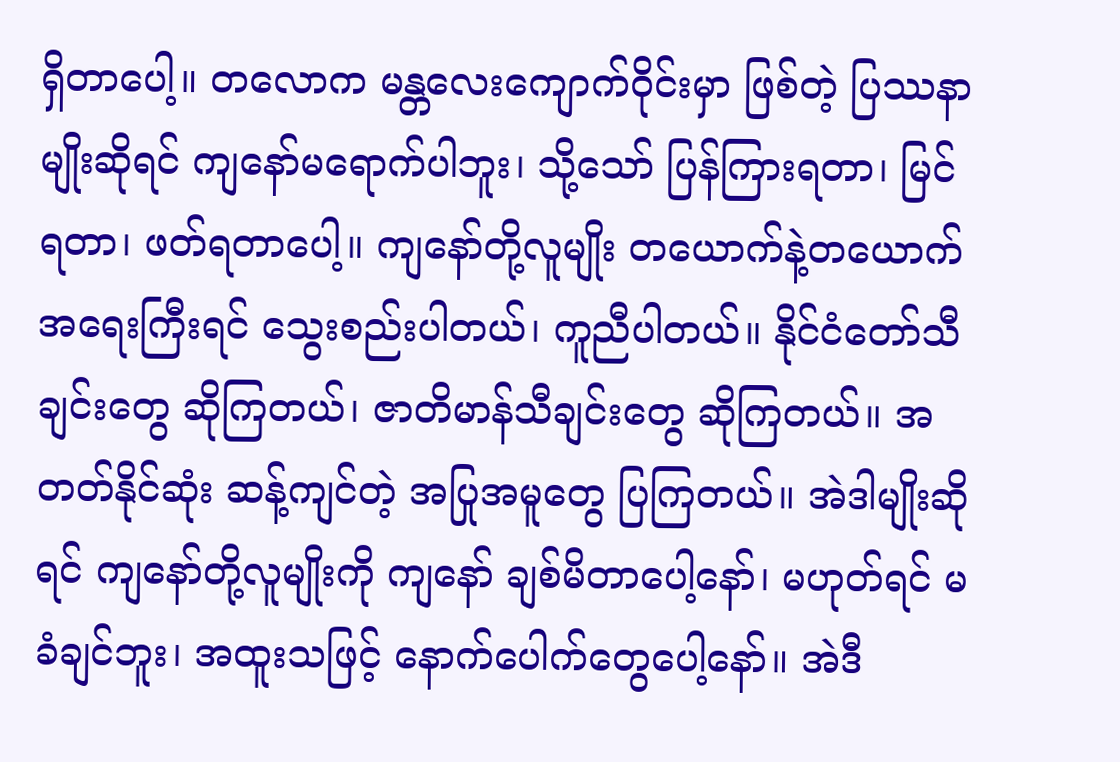ရှိတာပေါ့။ တလောက မန္တလေးကျောက်ဝိုင်းမှာ ဖြစ်တဲ့ ပြဿနာမျိုးဆိုရင် ကျနော်မရောက်ပါဘူး၊ သို့သော် ပြန်ကြားရတာ၊ မြင်ရတာ၊ ဖတ်ရတာပေါ့။ ကျနော်တို့လူမျိုး တယောက်နဲ့တယောက် အရေးကြီးရင် သွေးစည်းပါတယ်၊ ကူညီပါတယ်။ နိုင်ငံတော်သီချင်းတွေ ဆိုကြတယ်၊ ဇာတိမာန်သီချင်းတွေ ဆိုကြတယ်။ အတတ်နိုင်ဆုံး ဆန့်ကျင်တဲ့ အပြုအမူတွေ ပြကြတယ်။ အဲဒါမျိုးဆိုရင် ကျနော်တို့လူမျိုးကို ကျနော် ချစ်မိတာပေါ့နော်၊ မဟုတ်ရင် မခံချင်ဘူး၊ အထူးသဖြင့် နောက်ပေါက်တွေပေါ့နော်။ အဲဒီ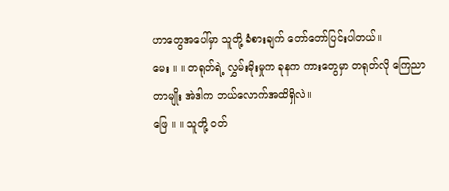ဟာတွေအပေါ်မှာ သူတို့ ခံစားချက် တော်တော်ပြင်းပါတယ်။
မေး ။ ။ တရုတ်ရဲ့ လွှမ်းမိုးမှုက ခုနက ကားတွေမှာ တရုတ်လို ကြေညာတာမျိုး အဲဒါက ဘယ်လောက်အထိရှိလဲ။
ဖြေ ။ ။ သူတို့ ဝတ်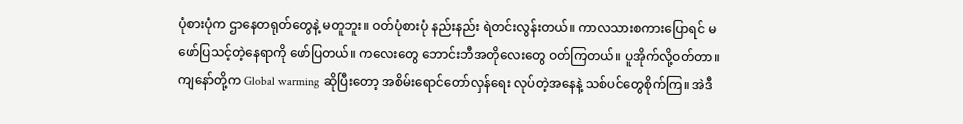ပုံစားပုံက ဌာနေတရုတ်တွေနဲ့ မတူဘူး။ ဝတ်ပုံစားပုံ နည်းနည်း ရဲတင်းလွန်းတယ်။ ကာလသားစကားပြောရင် မဖော်ပြသင့်တဲ့နေရာကို ဖော်ပြတယ်။ ကလေးတွေ ဘောင်းဘီအတိုလေးတွေ ဝတ်ကြတယ်။ ပူအိုက်လို့ဝတ်တာ။
ကျနော်တို့က Global warming ဆိုပြီးတော့ အစိမ်းရောင်တော်လှန်ရေး လုပ်တဲ့အနေနဲ့ သစ်ပင်တွေစိုက်ကြ။ အဲဒီ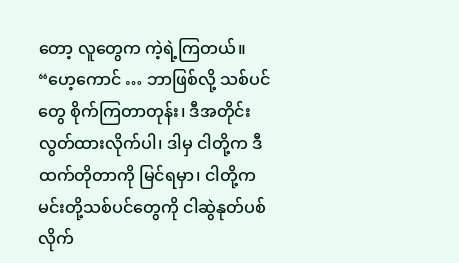တော့ လူတွေက ကဲ့ရဲ့ကြတယ်။ “ဟေ့ကောင် … ဘာဖြစ်လို့ သစ်ပင်တွေ စိုက်ကြတာတုန်း၊ ဒီအတိုင်းလွတ်ထားလိုက်ပါ၊ ဒါမှ ငါတို့က ဒီထက်တိုတာကို မြင်ရမှာ၊ ငါတို့က မင်းတို့သစ်ပင်တွေကို ငါဆွဲနုတ်ပစ်လိုက်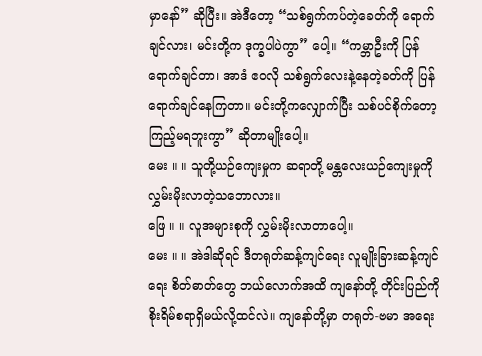မှာနော်” ဆိုပြီး။ အဲဒီတော့ “သစ်ရွက်ကပ်တဲ့ခေတ်ကို ရောက်ချင်လား၊ မင်းတို့က ဒုက္ခပါပဲကွာ” ပေါ့။ “ကမ္ဘာဦးကို ပြန်ရောက်ချင်တာ၊ အာဒံ ဧဝလို သစ်ရွက်လေးနဲ့နေတဲ့ခတ်ကို ပြန်ရောက်ချင်နေကြတာ။ မင်းတို့ကလျှောက်ပြီး သစ်ပင်စိုက်တော့ ကြည့်မရဘူးကွာ” ဆိုတာမျိုးပေါ့။
မေး ။ ။ သူတို့ယဉ်ကျေးမှုက ဆရာတို့ မန္တလေးယဉ်ကျေးမှုကို လွှမ်းမိုးလာတဲ့သဘောလား။
ဖြေ ။ ။ လူအများစုကို လွှမ်းမိုးလာတာပေါ့။
မေး ။ ။ အဲဒါဆိုရင် ဒီတရုတ်ဆန့်ကျင်ရေး လူမျိုးခြားဆန့်ကျင်ရေး စိတ်ဓာတ်တွေ ဘယ်လောက်အထိ ကျနော်တို့ တိုင်းပြည်ကို စိုးရိမ်စရာရှိမယ်လို့ထင်လဲ။ ကျနော်တို့မှာ တရုတ်-ဗမာ အရေး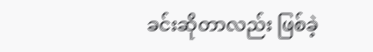ခင်းဆိုတာလည်း ဖြစ်ခဲ့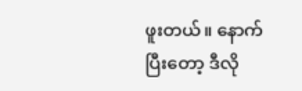ဖူးတယ်။ နောက်ပြီးတော့ ဒီလို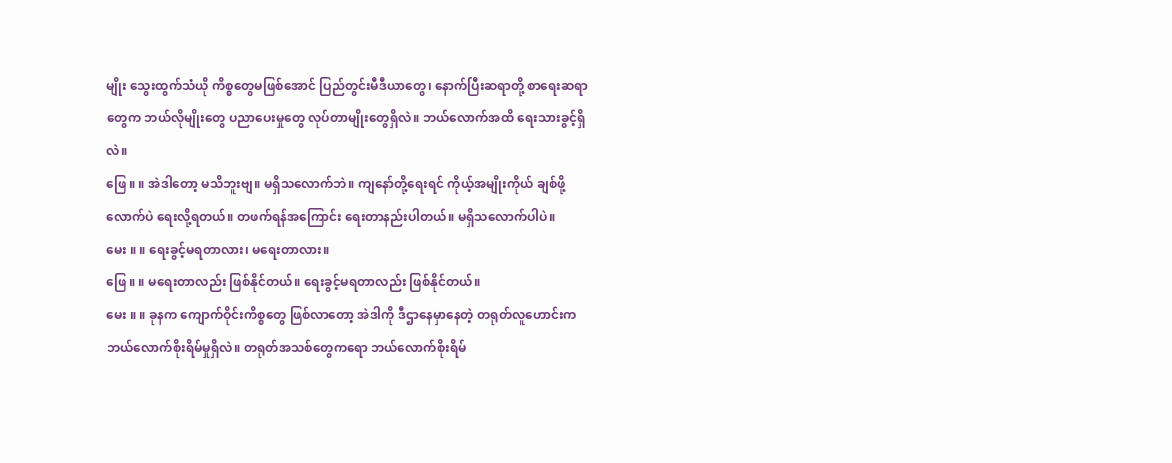မျိုး သွေးထွက်သံယို ကိစ္စတွေမဖြစ်အောင် ပြည်တွင်းမီဒီယာတွေ၊ နောက်ပြီးဆရာတို့ စာရေးဆရာတွေက ဘယ်လိုမျိုးတွေ ပညာပေးမှုတွေ လုပ်တာမျိုးတွေရှိလဲ။ ဘယ်လောက်အထိ ရေးသားခွင့်ရှိလဲ။
ဖြေ ။ ။ အဲဒါတော့ မသိဘူးဗျ။ မရှိသလောက်ဘဲ။ ကျနော်တို့ရေးရင် ကိုယ့်အမျိုးကိုယ် ချစ်ဖို့လောက်ပဲ ရေးလို့ရတယ်။ တဖက်ရန်အကြောင်း ရေးတာနည်းပါတယ်။ မရှိသလောက်ပါပဲ။
မေး ။ ။ ရေးခွင့်မရတာလား၊ မရေးတာလား။
ဖြေ ။ ။ မရေးတာလည်း ဖြစ်နိုင်တယ်။ ရေးခွင့်မရတာလည်း ဖြစ်နိုင်တယ်။
မေး ။ ။ ခုနက ကျောက်ဝိုင်းကိစ္စတွေ ဖြစ်လာတော့ အဲဒါကို ဒီဌာနေမှာနေတဲ့ တရုတ်လူဟောင်းက ဘယ်လောက်စိုးရိမ်မှုရှိလဲ။ တရုတ်အသစ်တွေကရော ဘယ်လောက်စိုးရိမ်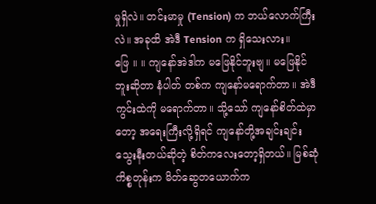မှုရှိလဲ။ တင်းမာမှု (Tension) က ဘယ်လောက်ကြီးလဲ။ အခုထိ အဲဒီ Tension က ရှိသေးလား။
ဖြေ ။ ။ ကျနော်အဲဒါက မဖြေနိုင်ဘူးဗျ။ မဖြေနိုင်ဘူးဆိုတာ နံပါတ် တစ်က ကျနော်မရောက်တာ။ အဲဒီကွင်းထဲကို မရောက်တာ။ သို့သော် ကျနော်စိတ်ထဲမှာတော့ အရေးကြီးလို့ရှိရင် ကျနော်တို့အချင်းချင်း သွေးနီးတယ်ဆိုတဲ့ စိတ်ကလေးတော့ရှိတယ်။ မြစ်ဆုံကိစ္စတုန်းက မိတ်ဆွေတယောက်က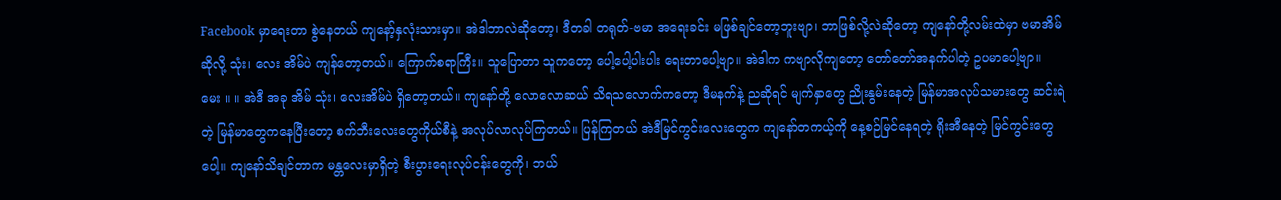Facebook မှာရေးတာ စွဲနေတယ် ကျနော့်နှလုံးသားမှာ။ အဲဒါဘာလဲဆိုတော့၊ ဒီတခါ တရုတ်-ဗမာ အရေးခင်း မဖြစ်ချင်တော့ဘူးဗျာ၊ ဘာဖြစ်လို့လဲဆိုတော့ ကျနော်တို့လမ်းထဲမှာ ဗမာအိမ်ဆိုလို့ သုံး၊ လေး အိမ်ပဲ ကျန်တော့တယ်။ ကြောက်စရာကြီး။ သူပြောတာ သူကတော့ ပေါ့ပေါ့ပါးပါး ရေးတာပေါ့ဗျာ။ အဲဒါက ကဗျာလိုကျတော့ တော်တော်အနက်ပါတဲ့ ဥပမာပေါ့ဗျာ။
မေး ။ ။ အဲဒီ အခု အိမ် သုံး၊ လေးအိမ်ပဲ ရှိတော့တယ်။ ကျနော်တို့ လောလောဆယ် သိရသလောက်ကတော့ ဒီမနက်နဲ့ ညဆိုရင် မျက်နှာတွေ ညိုးနွမ်းနေတဲ့ မြန်မာအလုပ်သမားတွေ ဆင်းရဲတဲ့ မြန်မာတွေကနေပြီးတော့ စက်ဘီးလေးတွေကိုယ်စီနဲ့ အလုပ်လာလုပ်ကြတယ်။ ပြန်ကြတယ် အဲဒီမြင်ကွင်းလေးတွေက ကျနော်တကယ့်ကို နေ့စဉ်မြင်နေရတဲ့ ရိုးအီနေတဲ့ မြင်ကွင်းတွေပေါ့။ ကျနော်သိချင်တာက မန္တလေးမှာရှိတဲ့ စီးပွားရေးလုပ်ငန်းတွေကို၊ ဘယ်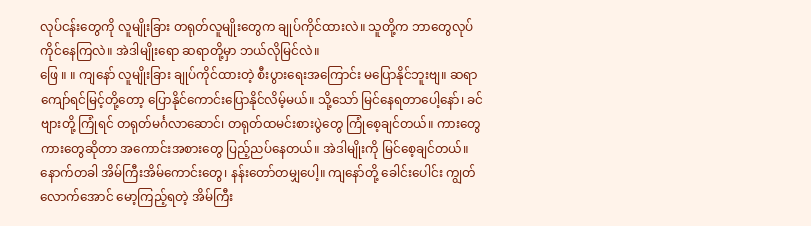လုပ်ငန်းတွေကို လူမျိုးခြား တရုတ်လူမျိုးတွေက ချုပ်ကိုင်ထားလဲ။ သူတို့က ဘာတွေလုပ်ကိုင်နေကြလဲ။ အဲဒါမျိုးရော ဆရာတို့မှာ ဘယ်လိုမြင်လဲ။
ဖြေ ။ ။ ကျနော် လူမျိုးခြား ချုပ်ကိုင်ထားတဲ့ စီးပွားရေးအကြောင်း မပြောနိုင်ဘူးဗျ။ ဆရာ ကျော်ရင်မြင့်တို့တော့ ပြောနိုင်ကောင်းပြောနိုင်လိမ့်မယ်။ သို့သော် မြင်နေရတာပေါ့နော်၊ ခင်ဗျားတို့ ကြုံရင် တရုတ်မင်္ဂလာဆောင်၊ တရုတ်ထမင်းစားပွဲတွေ ကြုံစေ့ချင်တယ်။ ကားတွေကားတွေဆိုတာ အကောင်းအစားတွေ ပြည့်ညပ်နေတယ်။ အဲဒါမျိုးကို မြင်စေ့ချင်တယ်။ နောက်တခါ အိမ်ကြီးအိမ်ကောင်းတွေ၊ နန်းတော်တမျှပေါ့။ ကျနော်တို့ ခေါင်းပေါင်း ကျွတ်လောက်အောင် မော့ကြည့်ရတဲ့ အိမ်ကြီး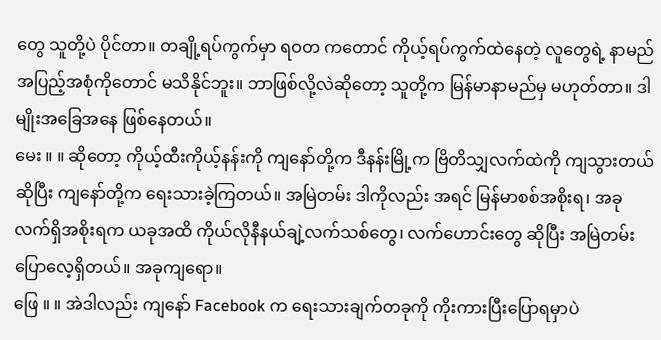တွေ သူတို့ပဲ ပိုင်တာ။ တချို့ရပ်ကွက်မှာ ရဝတ ကတောင် ကိုယ့်ရပ်ကွက်ထဲနေတဲ့ လူတွေရဲ့ နာမည်အပြည့်အစုံကိုတောင် မသိနိုင်ဘူး။ ဘာဖြစ်လို့လဲဆိုတော့ သူတို့က မြန်မာနာမည်မှ မဟုတ်တာ။ ဒါမျိုးအခြေအနေ ဖြစ်နေတယ်။
မေး ။ ။ ဆိုတော့ ကိုယ့်ထီးကိုယ့်နန်းကို ကျနော်တို့က ဒီနန်းမြို့က ဗြိတိသျှလက်ထဲကို ကျသွားတယ်ဆိုပြီး ကျနော်တို့က ရေးသားခဲ့ကြတယ်။ အမြဲတမ်း ဒါကိုလည်း အရင် မြန်မာစစ်အစိုးရ၊ အခု လက်ရှိအစိုးရက ယခုအထိ ကိုယ်လိုနီနယ်ချဲ့လက်သစ်တွေ၊ လက်ဟောင်းတွေ ဆိုပြီး အမြဲတမ်းပြောလေ့ရှိတယ်။ အခုကျရော။
ဖြေ ။ ။ အဲဒါလည်း ကျနော် Facebook က ရေးသားချက်တခုကို ကိုးကားပြီးပြောရမှာပဲ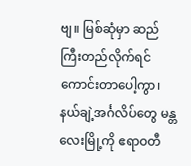ဗျ။ မြစ်ဆုံမှာ ဆည်ကြီးတည်လိုက်ရင် ကောင်းတာပေါ့ကွာ၊ နယ်ချဲ့အင်္ဂလိပ်တွေ မန္တလေးမြို့ကို ဧရာဝတီ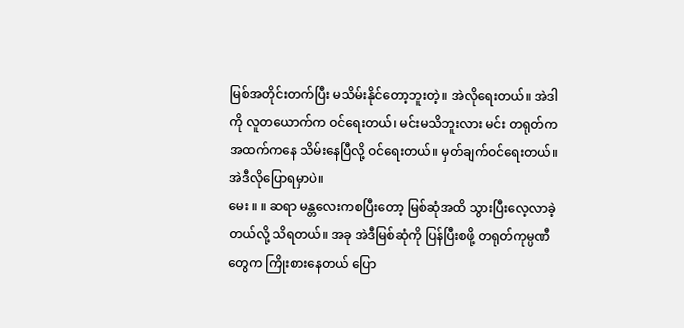မြစ်အတိုင်းတက်ပြီး မသိမ်းနိုင်တော့ဘူးတဲ့။ အဲလိုရေးတယ်။ အဲဒါကို လူတယောက်က ဝင်ရေးတယ်၊ မင်းမသိဘူးလား မင်း တရုတ်က အထက်ကနေ သိမ်းနေပြီလို့ ဝင်ရေးတယ်။ မှတ်ချက်ဝင်ရေးတယ်။ အဲဒီလိုပြောရမှာပဲ။
မေး ။ ။ ဆရာ မန္တလေးကစပြီးတော့ မြစ်ဆုံအထိ သွားပြီးလေ့လာခဲ့တယ်လို့ သိရတယ်။ အခု အဲဒီမြစ်ဆုံကို ပြန်ပြီးစဖို့ တရုတ်ကုမ္ပဏီတွေက ကြိုးစားနေတယ် ပြော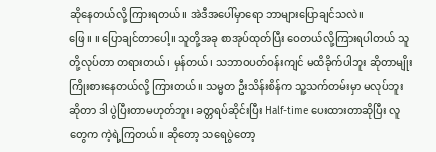ဆိုနေတယ်လို့ ကြားရတယ်။ အဲဒီအပေါ်မှာရော ဘာများပြောချင်သလဲ။
ဖြေ ။ ။ ပြောချင်တာပေါ့။ သူတို့အခု စာအုပ်ထုတ်ပြီး ဝေတယ်လို့ကြားရပါတယ် သူတို့လုပ်တာ တရားတယ်၊ မှန်တယ်၊ သဘာဝပတ်ဝန်းကျင် မထိခိုက်ပါဘူး ဆိုတာမျိုး ကြိုးစားနေတယ်လို့ ကြားတယ်။ သမ္မတ ဦးသိန်းစိန်က သူ့သက်တမ်းမှာ မလုပ်ဘူးဆိုတာ ဒါ ပွဲပြီးတာမဟုတ်ဘူး၊ ခတ္တရပ်ဆိုင်းပြီး Half-time ပေးထားတာဆိုပြီး လူတွေက ကဲ့ရဲ့ကြတယ်။ ဆိုတော့ သရေပွဲတော့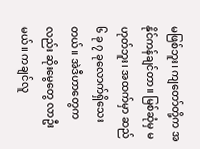မဖြစ်ဘူး၊ ကျတော်တို့က အနိုင်ကန်ချင်တာ။ မြစ်ဆုံမှ မဟုတ်ဘူး၊ အထက်မှာ ဆည် ၆ ခု ၇ ခုလောက်ရှိသေးတယ်။ အဲဒီဟာတွေကလည်း ဆိုးမွေတွေ လာဦးမယ်။ ကချင်လူ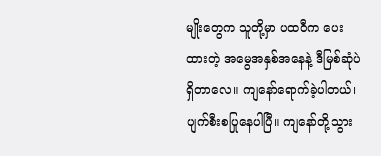မျိုးတွေက သူတို့မှာ ပထဝီက ပေးထားတဲ့ အမွေအနှစ်အနေနဲ့ ဒီမြစ်ဆုံပဲရှိတာလေ။ ကျနော်ရောက်ခဲ့ပါတယ်၊ ပျက်စီးစပြုနေပါပြီ။ ကျနော်တို့သွား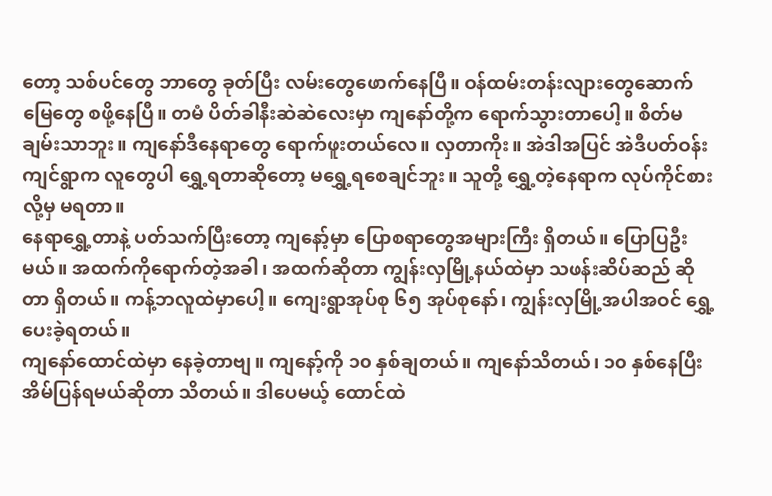တော့ သစ်ပင်တွေ ဘာတွေ ခုတ်ပြီး လမ်းတွေဖောက်နေပြီ။ ဝန်ထမ်းတန်းလျားတွေဆောက် မြေတွေ စဖို့နေပြီ။ တမံ ပိတ်ခါနီးဆဲဆဲလေးမှာ ကျနော်တို့က ရောက်သွားတာပေါ့။ စိတ်မချမ်းသာဘူး။ ကျနော်ဒီနေရာတွေ ရောက်ဖူးတယ်လေ။ လှတာကိုး။ အဲဒါအပြင် အဲဒီပတ်ဝန်းကျင်ရွာက လူတွေပါ ရွှေ့ရတာဆိုတော့ မရွှေ့ရစေချင်ဘူး။ သူတို့ ရွှေ့တဲ့နေရာက လုပ်ကိုင်စားလို့မှ မရတာ။
နေရာရွှေ့တာနဲ့ ပတ်သက်ပြီးတော့ ကျနော့်မှာ ပြောစရာတွေအများကြီး ရှိတယ်။ ပြောပြဦးမယ်။ အထက်ကိုရောက်တဲ့အခါ၊ အထက်ဆိုတာ ကျွန်းလှမြို့နယ်ထဲမှာ သဖန်းဆိပ်ဆည် ဆိုတာ ရှိတယ်။ ကန့်ဘလူထဲမှာပေါ့။ ကျေးရွာအုပ်စု ၆၅ အုပ်စုနော်၊ ကျွန်းလှမြို့အပါအဝင် ရွှေ့ပေးခဲ့ရတယ်။
ကျနော်ထောင်ထဲမှာ နေခဲ့တာဗျ။ ကျနော့်ကို ၁၀ နှစ်ချတယ်။ ကျနော်သိတယ်၊ ၁၀ နှစ်နေပြီး အိမ်ပြန်ရမယ်ဆိုတာ သိတယ်။ ဒါပေမယ့် ထောင်ထဲ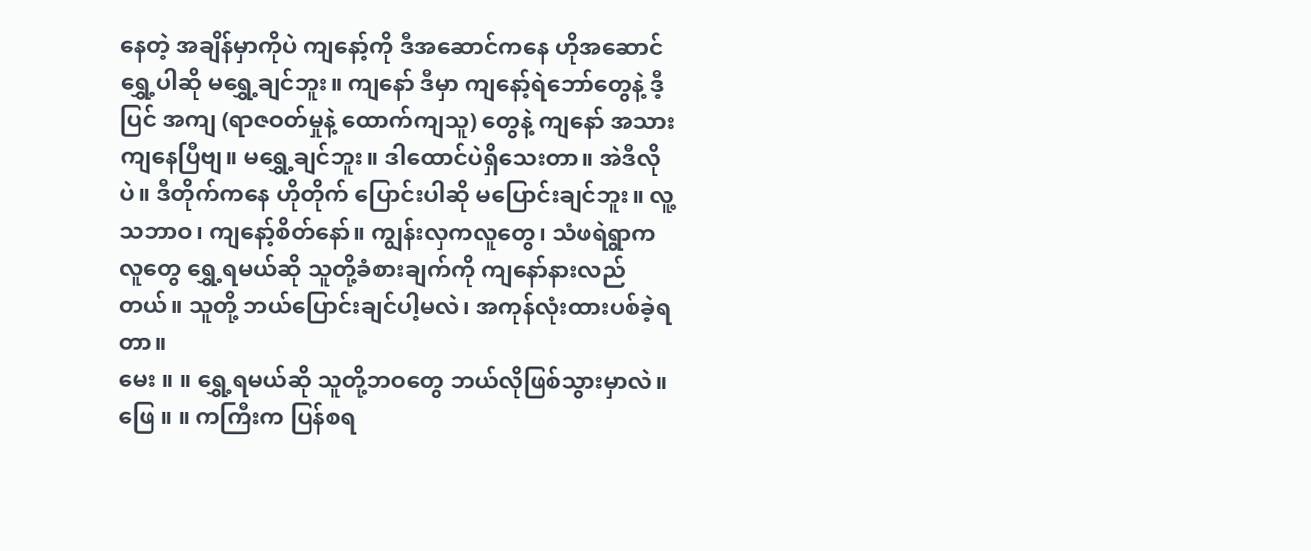နေတဲ့ အချိန်မှာကိုပဲ ကျနော့်ကို ဒီအဆောင်ကနေ ဟိုအဆောင်ရွှေ့ပါဆို မရွှေ့ချင်ဘူး။ ကျနော် ဒီမှာ ကျနော့်ရဲဘော်တွေနဲ့ ဒီ့ပြင် အကျ (ရာဇဝတ်မှုနဲ့ ထောက်ကျသူ) တွေနဲ့ ကျနော် အသားကျနေပြီဗျ။ မရွှေ့ချင်ဘူး။ ဒါထောင်ပဲရှိသေးတာ။ အဲဒီလိုပဲ။ ဒီတိုက်ကနေ ဟိုတိုက် ပြောင်းပါဆို မပြောင်းချင်ဘူး။ လူ့သဘာဝ၊ ကျနော့်စိတ်နော်။ ကျွန်းလှကလူတွေ၊ သံဖရဲရွာကလူတွေ ရွှေ့ရမယ်ဆို သူတို့ခံစားချက်ကို ကျနော်နားလည်တယ်။ သူတို့ ဘယ်ပြောင်းချင်ပါ့မလဲ၊ အကုန်လုံးထားပစ်ခဲ့ရတာ။
မေး ။ ။ ရွှေ့ရမယ်ဆို သူတို့ဘဝတွေ ဘယ်လိုဖြစ်သွားမှာလဲ။
ဖြေ ။ ။ ကကြီးက ပြန်စရ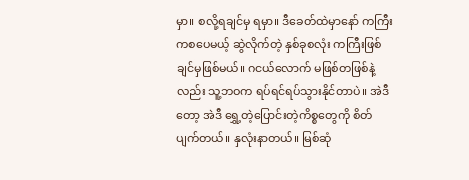မှာ။ စလို့ရချင်မှ ရမှာ။ ဒီခေတ်ထဲမှာနော် ကကြီးကစပေမယ့် ဆွဲလိုက်တဲ့ နှစ်ခုစလုံး ကကြီးဖြစ်ချင်မှဖြစ်မယ်။ ဂငယ်လောက် မဖြစ်တဖြစ်နဲ့လည်း သူ့ဘဝက ရပ်ရင်ရပ်သွားနိုင်တာပဲ။ အဲဒီတော့ အဲဒီ ရွှေ့တဲ့ပြောင်းတဲ့ကိစ္စတွေကို စိတ်ပျက်တယ်။ နှလုံးနာတယ်။ မြစ်ဆုံ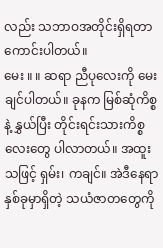လည်း သဘာဝအတိုင်းရှိရတာ ကောင်းပါတယ်။
မေး ။ ။ ဆရာ ညီပုလေးကို မေးချင်ပါတယ်။ ခုနက မြစ်ဆုံကိစ္စနဲ့ နွှယ်ပြီး တိုင်းရင်းသားကိစ္စလေးတွေ ပါလာတယ်။ အထူးသဖြင့် ရှမ်း၊ ကချင်။ အဲဒီနေရာ နှစ်ခုမှာရှိတဲ့ သယံဇာတတွေကို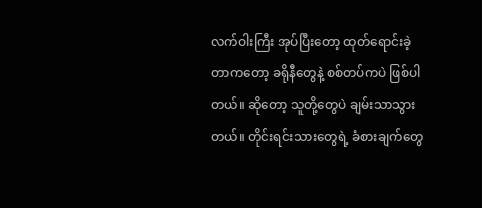လက်ဝါးကြီး အုပ်ပြီးတော့ ထုတ်ရောင်းခဲ့တာကတော့ ခရိုနီတွေနဲ့ စစ်တပ်ကပဲ ဖြစ်ပါတယ်။ ဆိုတော့ သူတို့တွေပဲ ချမ်းသာသွားတယ်။ တိုင်းရင်းသားတွေရဲ့ ခံစားချက်တွေ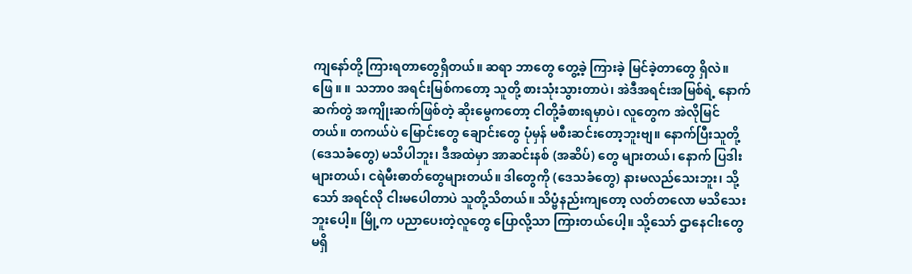ကျနော်တို့ ကြားရတာတွေရှိတယ်။ ဆရာ ဘာတွေ တွေ့ခဲ့ ကြားခဲ့ မြင်ခဲ့တာတွေ ရှိလဲ။
ဖြေ ။ ။ သဘာ၀ အရင်းမြစ်ကတော့ သူတို့ စားသုံးသွားတာပဲ၊ အဲဒီအရင်းအမြစ်ရဲ့ နောက်ဆက်တွဲ အကျိုးဆက်ဖြစ်တဲ့ ဆိုးမွေကတော့ ငါတို့ခံစားရမှာပဲ၊ လူတွေက အဲလိုမြင်တယ်။ တကယ်ပဲ မြောင်းတွေ ချောင်းတွေ ပုံမှန် မစီးဆင်းတော့ဘူးဗျ။ နောက်ပြီးသူတို့ (ဒေသခံတွေ) မသိပါဘူး၊ ဒီအထဲမှာ အာဆင်းနစ် (အဆိပ်) တွေ များတယ်၊ နောက် ပြဒါးများတယ်၊ ငရဲမီးဓာတ်တွေများတယ်။ ဒါတွေကို (ဒေသခံတွေ) နားမလည်သေးဘူး၊ သို့သော် အရင်လို ငါးမပေါတာပဲ သူတို့သိတယ်။ သိပ္ဗံနည်းကျတော့ လတ်တလော မသိသေးဘူးပေါ့။ မြို့က ပညာပေးတဲ့လူတွေ ပြောလို့သာ ကြားတယ်ပေါ့။ သို့သော် ဌာနေငါးတွေ မရှိ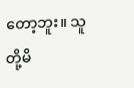တော့ဘူး။ သူတို့မိ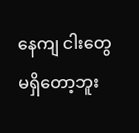နေကျ ငါးတွေ မရှိတော့ဘူး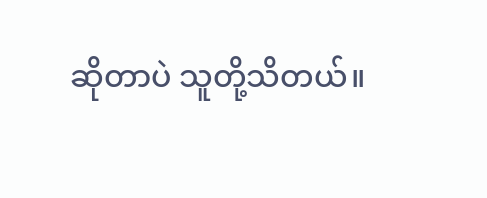ဆိုတာပဲ သူတို့သိတယ်။